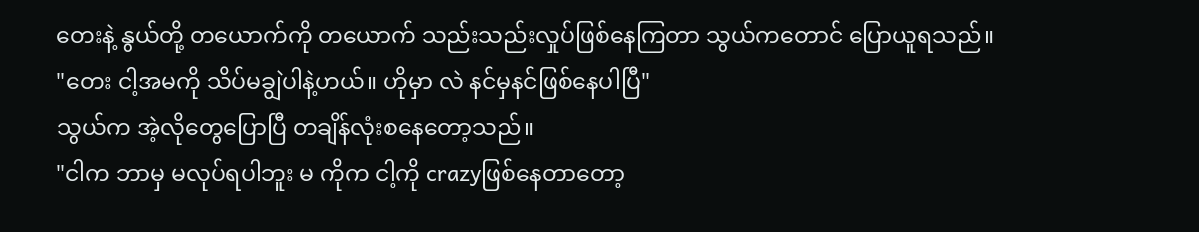တေးနဲ့ နွယ်တို့ တယောက်ကို တယောက် သည်းသည်းလှုပ်ဖြစ်နေကြတာ သွယ်ကတောင် ပြောယူရသည်။
"တေး ငါ့အမကို သိပ်မချွဲပါနဲ့ဟယ်။ ဟိုမှာ လဲ နင်မှနင်ဖြစ်နေပါပြီ"
သွယ်က အဲ့လိုတွေပြောပြီ တချိန်လုံးစနေတော့သည်။
"ငါက ဘာမှ မလုပ်ရပါဘူး မ ကိုက ငါ့ကို crazyဖြစ်နေတာတော့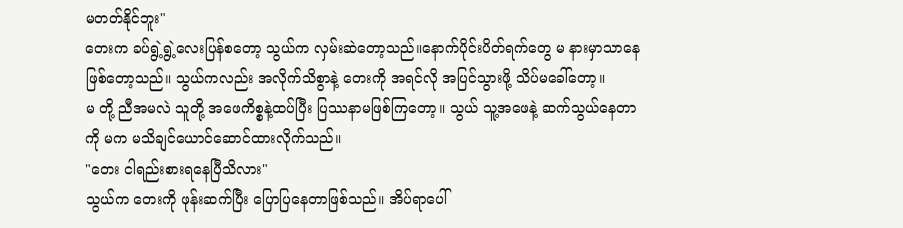မတတ်နိုင်ဘူး"
တေးက ခပ်ရွဲ့ရွဲ့လေးပြန်စတော့ သွယ်က လှမ်းဆဲတော့သည်။နောက်ပိုင်းပိတ်ရက်တွေ မ နားမှာသာနေဖြစ်တော့သည်။ သွယ်ကလည်း အလိုက်သိစွာနဲ့ တေးကို အရင်လို အပြင်သွားဖို့ သိပ်မခေါ်တော့။
မ တို့ ညီအမလဲ သူတို့ အဖေကိစ္စနဲ့ထပ်ပြီး ပြဿနာမဖြစ်ကြတော့။ သွယ် သူ့အဖေနဲ့ ဆက်သွယ်နေတာကို မက မသိချင်ယောင်ဆောင်ထားလိုက်သည်။
"တေး ငါရည်းစားရနေပြီသိလား"
သွယ်က တေးကို ဖုန်းဆက်ပြီး ပြောပြနေတာဖြစ်သည်။ အိပ်ရာပေါ်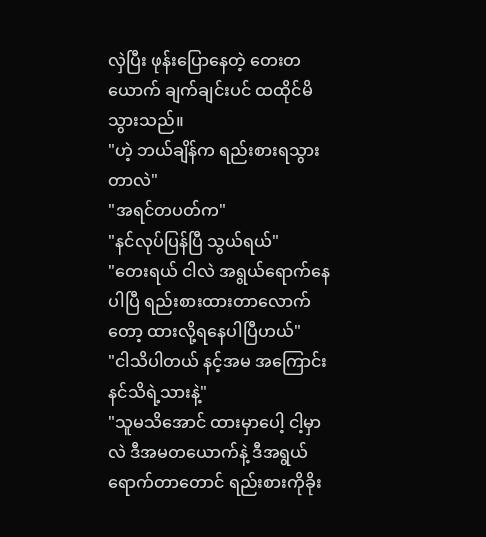လှဲပြီး ဖုန်းပြောနေတဲ့ တေးတယောက် ချက်ချင်းပင် ထထိုင်မိသွားသည်။
"ဟဲ့ ဘယ်ချိန်က ရည်းစားရသွားတာလဲ"
"အရင်တပတ်က"
"နင်လုပ်ပြန်ပြီ သွယ်ရယ်"
"တေးရယ် ငါလဲ အရွယ်ရောက်နေပါပြီ ရည်းစားထားတာလောက်တော့ ထားလို့ရနေပါပြီဟယ်"
"ငါသိပါတယ် နင့်အမ အကြောင်း နင်သိရဲ့သားနဲ့"
"သူမသိအောင် ထားမှာပေါ့ ငါ့မှာလဲ ဒီအမတယောက်နဲ့ ဒီအရွယ်ရောက်တာတောင် ရည်းစားကိုခိုး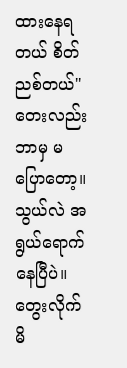ထားနေရတယ် စိတ်ညစ်တယ်"
တေးလည်း ဘာမှ မပြောတော့။ သွယ်လဲ အရွယ်ရောက်နေပြီပဲ။ တွေးလိုက်မိ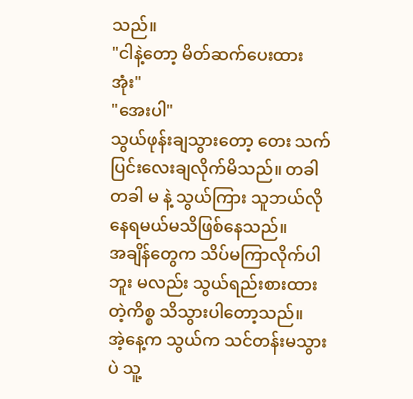သည်။
"ငါနဲ့တော့ မိတ်ဆက်ပေးထားအုံး"
"အေးပါ"
သွယ်ဖုန်းချသွားတော့ တေး သက်ပြင်းလေးချလိုက်မိသည်။ တခါတခါ မ နဲ့ သွယ်ကြား သူဘယ်လိုနေရမယ်မသိဖြစ်နေသည်။
အချိန်တွေက သိပ်မကြာလိုက်ပါဘူး မလည်း သွယ်ရည်းစားထားတဲ့ကိစ္စ သိသွားပါတော့သည်။
အဲ့နေ့က သွယ်က သင်တန်းမသွားပဲ သူ့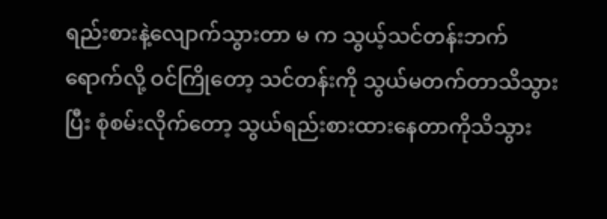ရည်းစားနဲ့လျောက်သွားတာ မ က သွယ့်သင်တန်းဘက်ရောက်လို့ ဝင်ကြိုတော့ သင်တန်းကို သွယ်မတက်တာသိသွားပြီး စုံစမ်းလိုက်တော့ သွယ်ရည်းစားထားနေတာကိုသိသွား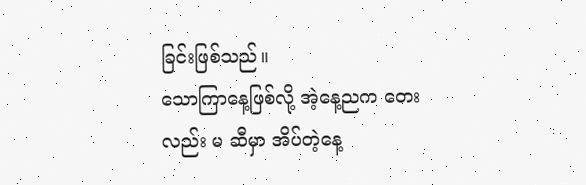ခြင်းဖြစ်သည်။
သောကြာနေ့ဖြစ်လို့ အဲ့နေ့ညက တေးလည်း မ ဆီမှာ အိပ်တဲ့နေ့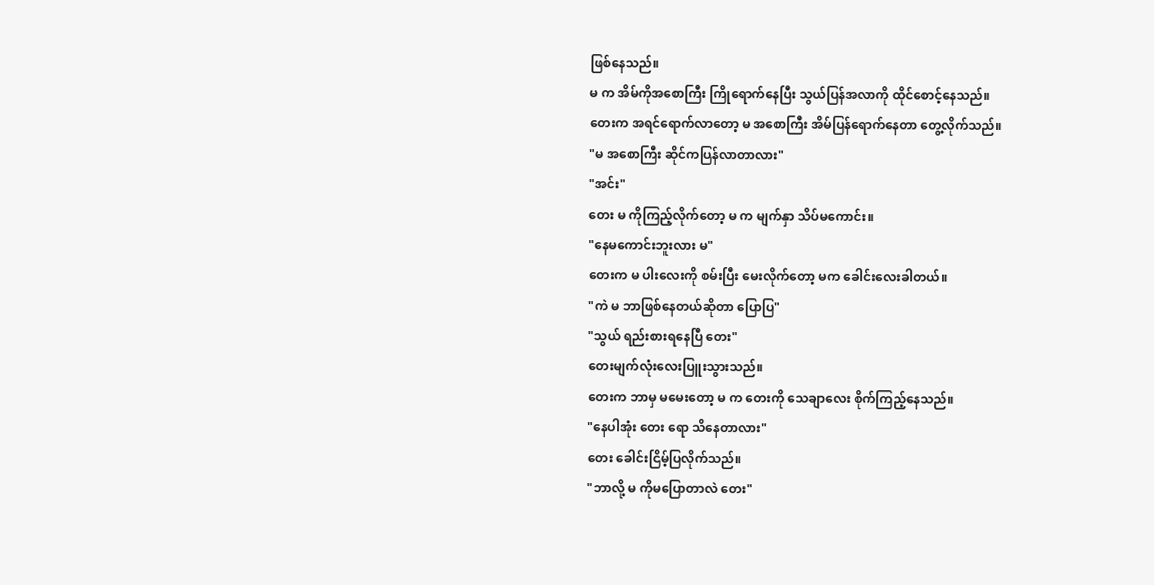ဖြစ်နေသည်။
မ က အိမ်ကိုအစောကြီး ကြိုရောက်နေပြီး သွယ်ပြန်အလာကို ထိုင်စောင့်နေသည်။
တေးက အရင်ရောက်လာတော့ မ အစောကြီး အိမ်ပြန်ရောက်နေတာ တွေ့လိုက်သည်။
"မ အစောကြီး ဆိုင်ကပြန်လာတာလား"
"အင်း"
တေး မ ကိုကြည့်လိုက်တော့ မ က မျက်နှာ သိပ်မကောင်း။
"နေမကောင်းဘူးလား မ"
တေးက မ ပါးလေးကို စမ်းပြီး မေးလိုက်တော့ မက ခေါင်းလေးခါတယ်။
"ကဲ မ ဘာဖြစ်နေတယ်ဆိုတာ ပြောပြ"
"သွယ် ရည်းစားရနေပြီ တေး"
တေးမျက်လုံးလေးပြူးသွားသည်။
တေးက ဘာမှ မမေးတော့ မ က တေးကို သေချာလေး စိုက်ကြည့်နေသည်။
"နေပါအုံး တေး ရော သိနေတာလား"
တေး ခေါင်းငြိမ့်ပြလိုက်သည်။
"ဘာလို့ မ ကိုမပြောတာလဲ တေး"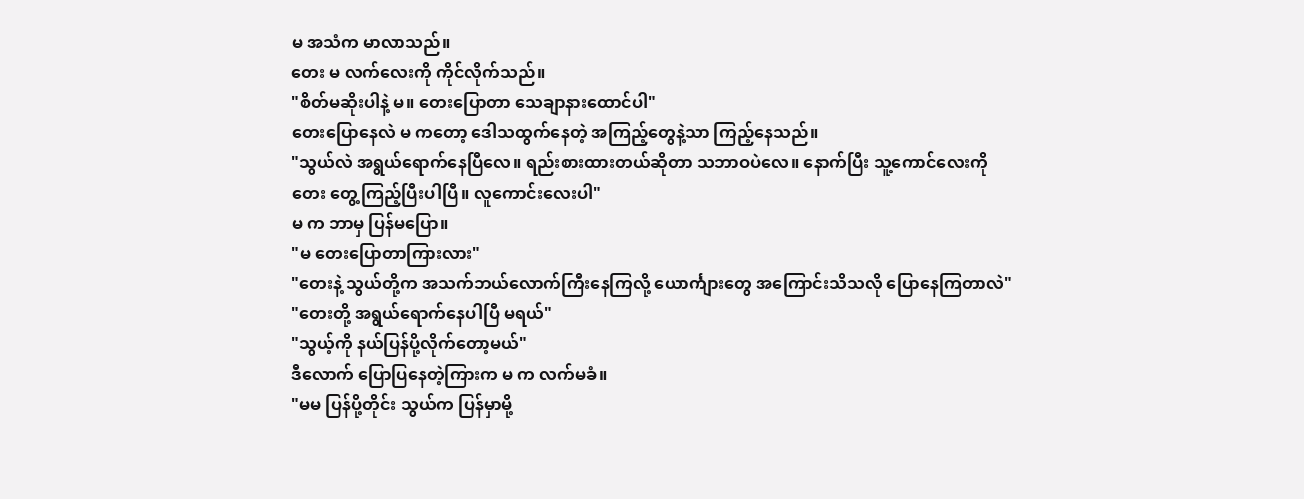မ အသံက မာလာသည်။
တေး မ လက်လေးကို ကိုင်လိုက်သည်။
"စိတ်မဆိုးပါနဲ့ မ။ တေးပြောတာ သေချာနားထောင်ပါ"
တေးပြောနေလဲ မ ကတော့ ဒေါသထွက်နေတဲ့ အကြည့်တွေနဲ့သာ ကြည့်နေသည်။
"သွယ်လဲ အရွယ်ရောက်နေပြီလေ။ ရည်းစားထားတယ်ဆိုတာ သဘာဝပဲလေ။ နောက်ပြီး သူ့ကောင်လေးကို တေး တွေ့ကြည့်ပြီးပါပြီ။ လူကောင်းလေးပါ"
မ က ဘာမှ ပြန်မပြော။
"မ တေးပြောတာကြားလား"
"တေးနဲ့ သွယ်တို့က အသက်ဘယ်လောက်ကြီးနေကြလို့ ယောင်္ကျားတွေ အကြောင်းသိသလို ပြောနေကြတာလဲ"
"တေးတို့ အရွယ်ရောက်နေပါပြီ မရယ်"
"သွယ့်ကို နယ်ပြန်ပို့လိုက်တော့မယ်"
ဒီလောက် ပြောပြနေတဲ့ကြားက မ က လက်မခံ။
"မမ ပြန်ပို့တိုင်း သွယ်က ပြန်မှာမို့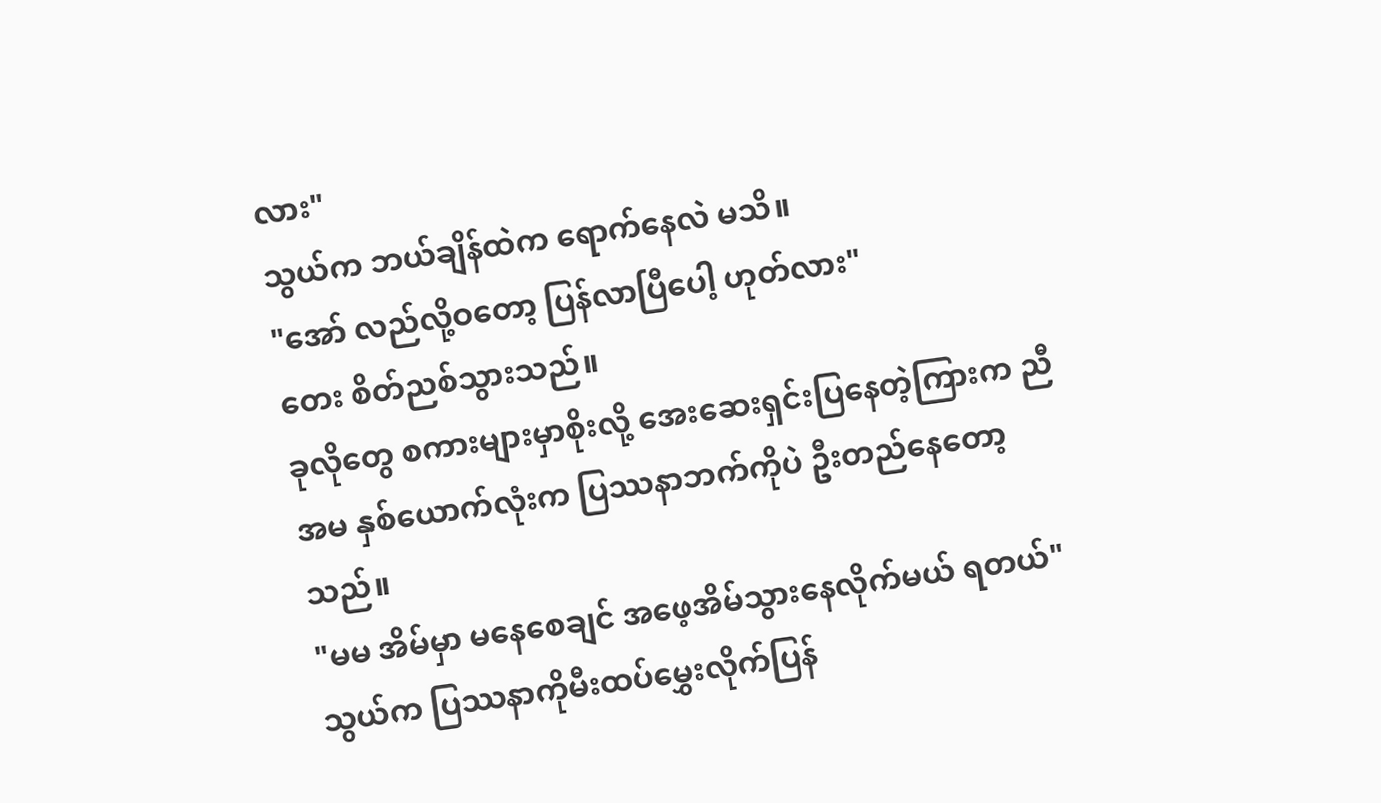လား"
သွယ်က ဘယ်ချိန်ထဲက ရောက်နေလဲ မသိ။
"အော် လည်လို့ဝတော့ ပြန်လာပြီပေါ့ ဟုတ်လား"
တေး စိတ်ညစ်သွားသည်။
ခုလိုတွေ စကားများမှာစိုးလို့ အေးဆေးရှင်းပြနေတဲ့ကြားက ညီအမ နှစ်ယောက်လုံးက ပြဿနာဘက်ကိုပဲ ဦးတည်နေတော့သည်။
"မမ အိမ်မှာ မနေစေချင် အဖေ့အိမ်သွားနေလိုက်မယ် ရတယ်"
သွယ်က ပြဿနာကိုမီးထပ်မွှေးလိုက်ပြန်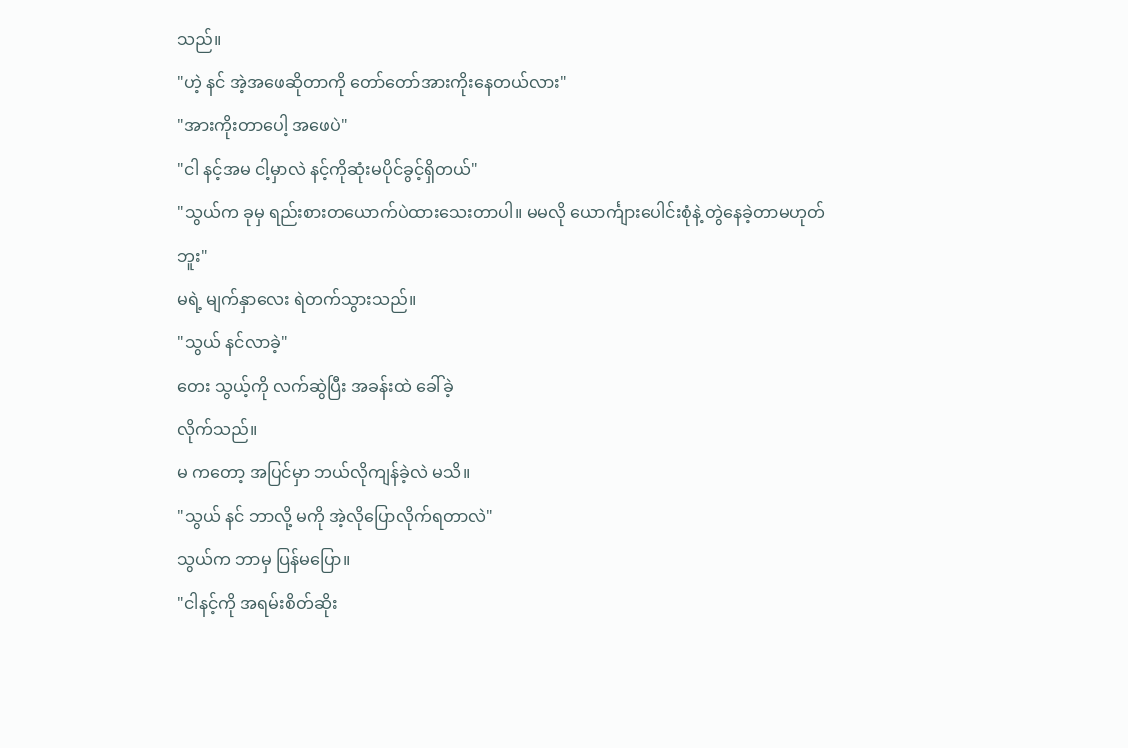သည်။
"ဟဲ့ နင် အဲ့အဖေဆိုတာကို တော်တော်အားကိုးနေတယ်လား"
"အားကိုးတာပေါ့ အဖေပဲ"
"ငါ နင့်အမ ငါ့မှာလဲ နင့်ကိုဆုံးမပိုင်ခွင့်ရှိတယ်"
"သွယ်က ခုမှ ရည်းစားတယောက်ပဲထားသေးတာပါ။ မမလို ယောင်္ကျားပေါင်းစုံနဲ့ တွဲနေခဲ့တာမဟုတ်ဘူး"
မရဲ့ မျက်နှာလေး ရဲတက်သွားသည်။
"သွယ် နင်လာခဲ့"
တေး သွယ့်ကို လက်ဆွဲပြီး အခန်းထဲ ခေါ်ခဲ့
လိုက်သည်။
မ ကတော့ အပြင်မှာ ဘယ်လိုကျန်ခဲ့လဲ မသိ။
"သွယ် နင် ဘာလို့ မကို အဲ့လိုပြောလိုက်ရတာလဲ"
သွယ်က ဘာမှ ပြန်မပြော။
"ငါနင့်ကို အရမ်းစိတ်ဆိုး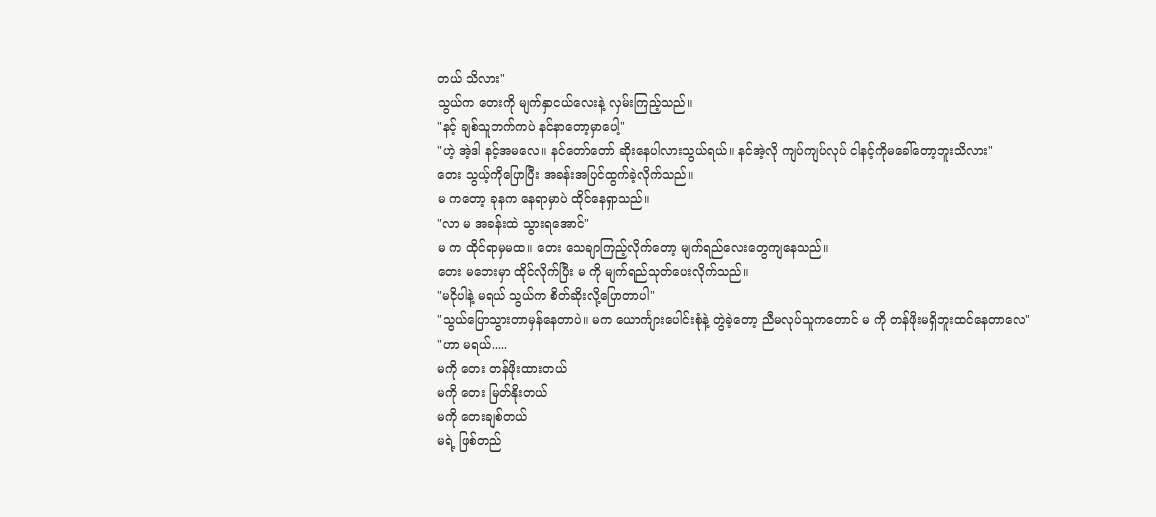တယ် သိလား"
သွယ်က တေးကို မျက်နှာငယ်လေးနဲ့ လှမ်းကြည့်သည်။
"နင့် ချစ်သူဘက်ကပဲ နင်နာတော့မှာပေါ့"
"ဟဲ့ အဲ့ဒါ နင့်အမလေ။ နင်တော်တော် ဆိုးနေပါလားသွယ်ရယ်။ နင်အဲ့လို ကျပ်ကျပ်လုပ် ငါနင့်ကိုမခေါ်တော့ဘူးသိလား"
တေး သွယ့်ကိုပြောပြီး အခန်းအပြင်ထွက်ခဲ့လိုက်သည်။
မ ကတော့ ခုနက နေရာမှာပဲ ထိုင်နေရှာသည်။
"လာ မ အခန်းထဲ သွားရအောင်"
မ က ထိုင်ရာမှမထ။ တေး သေချာကြည့်လိုက်တော့ မျက်ရည်လေးတွေကျနေသည်။
တေး မဘေးမှာ ထိုင်လိုက်ပြီး မ ကို မျက်ရည်သုတ်ပေးလိုက်သည်။
"မငိုပါနဲ့ မရယ် သွယ်က စိတ်ဆိုးလို့ပြောတာပါ"
"သွယ်ပြောသွားတာမှန်နေတာပဲ။ မက ယောင်္ကျားပေါင်းစုံနဲ့ တွဲခဲ့တော့ ညီမလုပ်သူကတောင် မ ကို တန်ဖိုးမရှိဘူးထင်နေတာလေ"
"ဟာ မရယ်.....
မကို တေး တန်ဖိုးထားတယ်
မကို တေး မြတ်နိုးတယ်
မကို တေးချစ်တယ်
မရဲ့ ဖြစ်တည်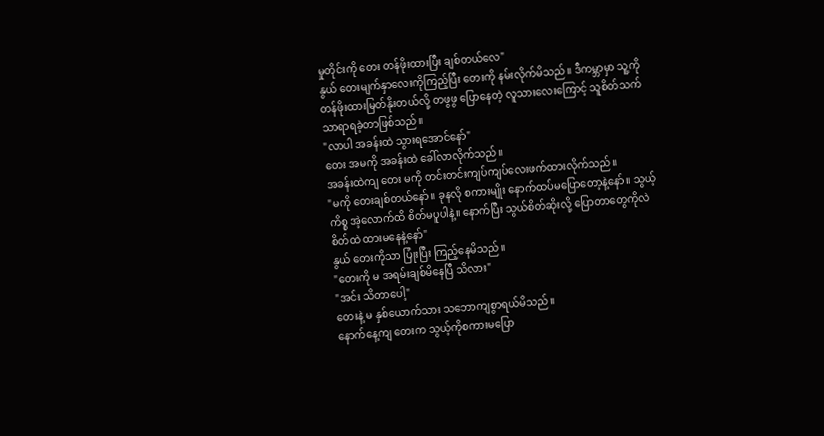မှုတိုင်းကို တေး တန်ဖိုးထားပြီး ချစ်တယ်လေ"
နွယ် တေးမျက်နှာလေးကိုကြည့်ပြီး တေးကို နမ်းလိုက်မိသည်။ ဒီကမ္ဘာမှာ သူ့ကိုတန်ဖိုးထားမြတ်နိုးတယ်လို့ တဖွဖွ ပြောနေတဲ့ လူသားလေးကြောင့် သူစိတ်သက်သာရာရခဲ့တာဖြစ်သည်။
"လာပါ အခန်းထဲ သွားရအောင်နော်"
တေး အမကို အခန်းထဲ ခေါ်လာလိုက်သည်။
အခန်းထဲကျ တေး မကို တင်းတင်းကျပ်ကျပ်လေးဖက်ထားလိုက်သည်။
"မကို တေးချစ်တယ်နော်။ ခုနလို စကားမျိုး နောက်ထပ်မပြောတော့နဲ့နော်။ သွယ့်ကိစ္စ အဲ့လောက်ထိ စိတ်မပူပါနဲ့။ နောက်ပြီး သွယ်စိတ်ဆိုးလို့ ပြောတာတွေကိုလဲ စိတ်ထဲ ထားမနေနဲ့နော်"
နွယ် တေးကိုသာ ပြုံးပြီး ကြည့်နေမိသည်။
"တေးကို မ အရမ်းချစ်မိနေပြီ သိလား"
"အင်း သိတာပေါ့"
တေးနဲ့ မ နှစ်ယောက်သား သဘောကျစွာရယ်မိသည်။
နောက်နေ့ကျ တေးက သွယ့်ကိုစကားမပြော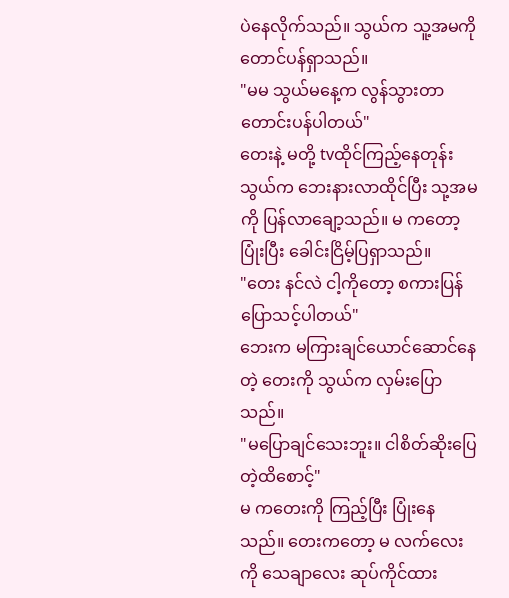ပဲနေလိုက်သည်။ သွယ်က သူ့အမကို တောင်ပန်ရှာသည်။
"မမ သွယ်မနေ့က လွန်သွားတာ တောင်းပန်ပါတယ်"
တေးနဲ့ မတို့ tvထိုင်ကြည့်နေတုန်း သွယ်က ဘေးနားလာထိုင်ပြီး သု့အမကို ပြန်လာချော့သည်။ မ ကတော့ ပြုံးပြီး ခေါင်းငြိမ့်ပြရှာသည်။
"တေး နင်လဲ ငါ့ကိုတော့ စကားပြန်ပြောသင့်ပါတယ်"
ဘေးက မကြားချင်ယောင်ဆောင်နေတဲ့ တေးကို သွယ်က လှမ်းပြောသည်။
"မပြောချင်သေးဘူး။ ငါစိတ်ဆိုးပြေတဲ့ထိစောင့်"
မ ကတေးကို ကြည့်ပြီး ပြုံးနေသည်။ တေးကတော့ မ လက်လေးကို သေချာလေး ဆုပ်ကိုင်ထား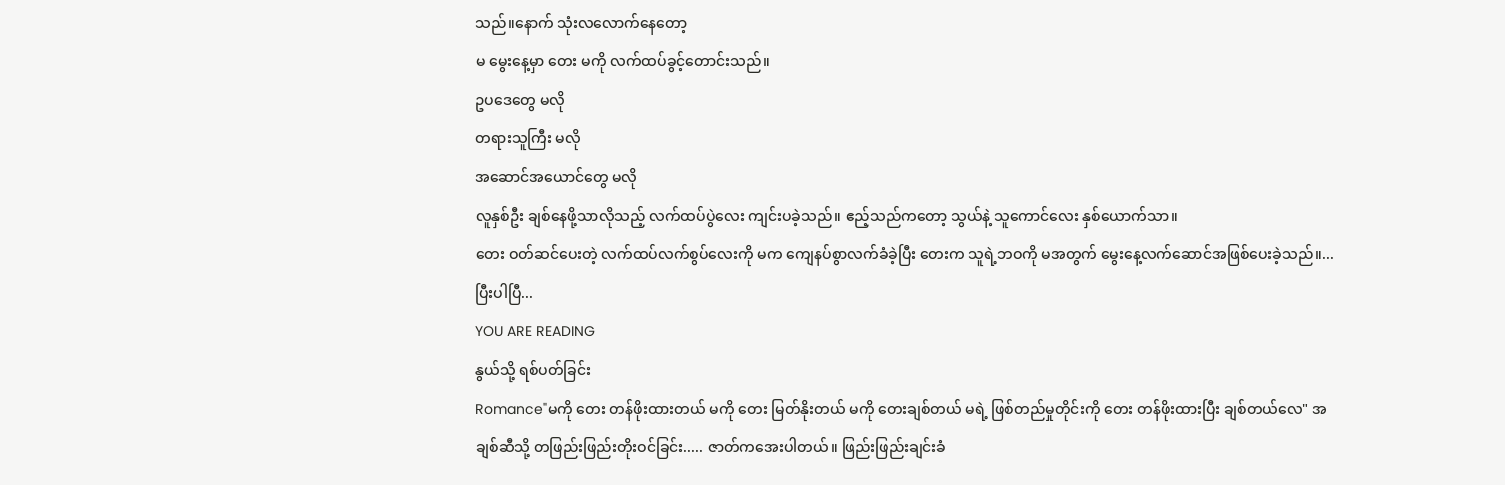သည်။နောက် သုံးလလောက်နေတော့
မ မွေးနေ့မှာ တေး မကို လက်ထပ်ခွင့်တောင်းသည်။
ဥပဒေတွေ မလို
တရားသူကြီး မလို
အဆောင်အယောင်တွေ မလို
လူနှစ်ဦး ချစ်နေဖို့သာလိုသည့် လက်ထပ်ပွဲလေး ကျင်းပခဲ့သည်။ ဧည့်သည်ကတော့ သွယ်နဲ့ သူကောင်လေး နှစ်ယောက်သာ။
တေး ဝတ်ဆင်ပေးတဲ့ လက်ထပ်လက်စွပ်လေးကို မက ကျေနပ်စွာလက်ခံခဲ့ပြီး တေးက သူရဲ့ဘဝကို မအတွက် မွေးနေ့လက်ဆောင်အဖြစ်ပေးခဲ့သည်။...ပြီးပါပြီ...
YOU ARE READING
နွယ်သို့ ရစ်ပတ်ခြင်း
Romance"မကို တေး တန်ဖိုးထားတယ် မကို တေး မြတ်နိုးတယ် မကို တေးချစ်တယ် မရဲ့ ဖြစ်တည်မှုတိုင်းကို တေး တန်ဖိုးထားပြီး ချစ်တယ်လေ" အချစ်ဆီသို့ တဖြည်းဖြည်းတိုးဝင်ခြင်း..... ဇာတ်ကအေးပါတယ်။ ဖြည်းဖြည်းချင်းခံ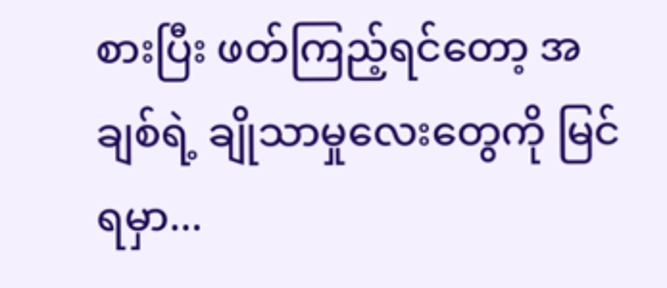စားပြီး ဖတ်ကြည့်ရင်တော့ အချစ်ရဲ့ ချိုသာမှုလေးတွေကို မြင်ရမှာ...